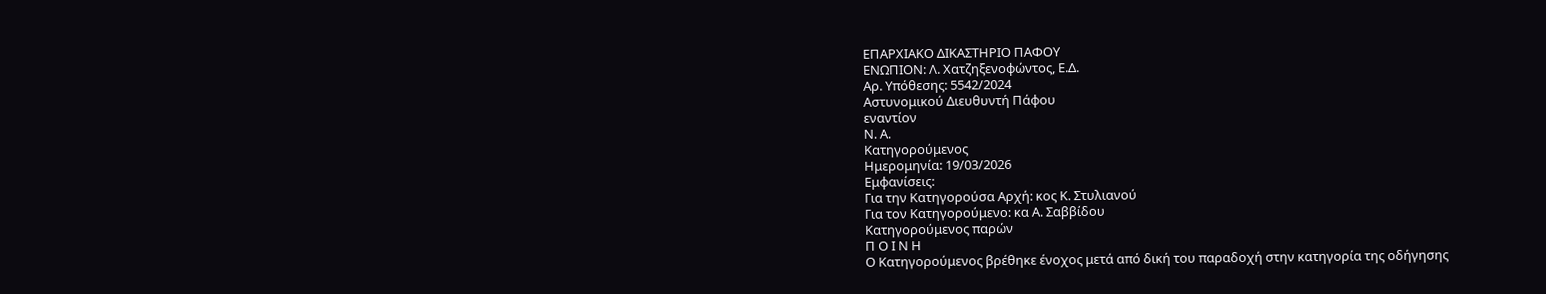ΕΠΑΡΧΙΑΚΟ ΔΙΚΑΣΤΗΡΙΟ ΠΑΦΟΥ
ΕΝΩΠΙΟΝ: Λ. Χατζηξενοφώντος, Ε.Δ.
Αρ. Υπόθεσης: 5542/2024
Αστυνομικού Διευθυντή Πάφου
εναντίον
Ν. Α.
Κατηγορούμενος
Ημερομηνία: 19/03/2026
Εμφανίσεις:
Για την Κατηγορούσα Αρχή: κος Κ. Στυλιανού
Για τον Κατηγορούμενο: κα Α. Σαββίδου
Κατηγορούμενος παρών
Π Ο Ι Ν Η
Ο Κατηγορούμενος βρέθηκε ένοχος μετά από δική του παραδοχή στην κατηγορία της οδήγησης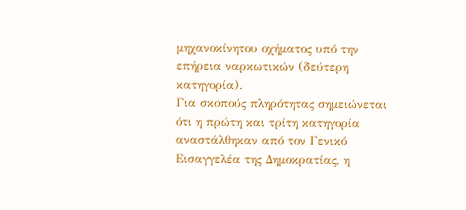μηχανοκίνητου οχήματος υπό την επήρεια ναρκωτικών (δεύτερη κατηγορία).
Για σκοπούς πληρότητας σημειώνεται ότι η πρώτη και τρίτη κατηγορία αναστάλθηκαν από τον Γενικό Εισαγγελέα της Δημοκρατίας, η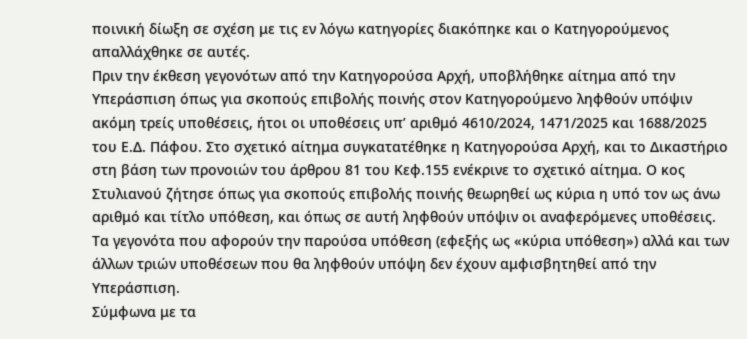ποινική δίωξη σε σχέση με τις εν λόγω κατηγορίες διακόπηκε και ο Κατηγορούμενος απαλλάχθηκε σε αυτές.
Πριν την έκθεση γεγονότων από την Κατηγορούσα Αρχή, υποβλήθηκε αίτημα από την Υπεράσπιση όπως για σκοπούς επιβολής ποινής στον Κατηγορούμενο ληφθούν υπόψιν ακόμη τρείς υποθέσεις, ήτοι οι υποθέσεις υπ’ αριθμό 4610/2024, 1471/2025 και 1688/2025 του Ε.Δ. Πάφου. Στο σχετικό αίτημα συγκατατέθηκε η Κατηγορούσα Αρχή, και το Δικαστήριο στη βάση των προνοιών του άρθρου 81 του Κεφ.155 ενέκρινε το σχετικό αίτημα. Ο κος Στυλιανού ζήτησε όπως για σκοπούς επιβολής ποινής θεωρηθεί ως κύρια η υπό τον ως άνω αριθμό και τίτλο υπόθεση, και όπως σε αυτή ληφθούν υπόψιν οι αναφερόμενες υποθέσεις.
Τα γεγονότα που αφορούν την παρούσα υπόθεση (εφεξής ως «κύρια υπόθεση») αλλά και των άλλων τριών υποθέσεων που θα ληφθούν υπόψη δεν έχουν αμφισβητηθεί από την Υπεράσπιση.
Σύμφωνα με τα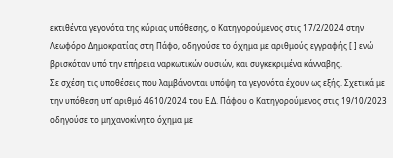εκτιθέντα γεγονότα της κύριας υπόθεσης, ο Κατηγορούμενος στις 17/2/2024 στην Λεωφόρο Δημοκρατίας στη Πάφο, οδηγούσε το όχημα με αριθμούς εγγραφής [ ] ενώ βρισκόταν υπό την επήρεια ναρκωτικών ουσιών, και συγκεκριμένα κάνναβης.
Σε σχέση τις υποθέσεις που λαμβάνονται υπόψη τα γεγονότα έχουν ως εξής. Σχετικά με την υπόθεση υπ’ αριθμό 4610/2024 του Ε.Δ. Πάφου ο Κατηγορούμενος στις 19/10/2023 οδηγούσε το μηχανοκίνητο όχημα με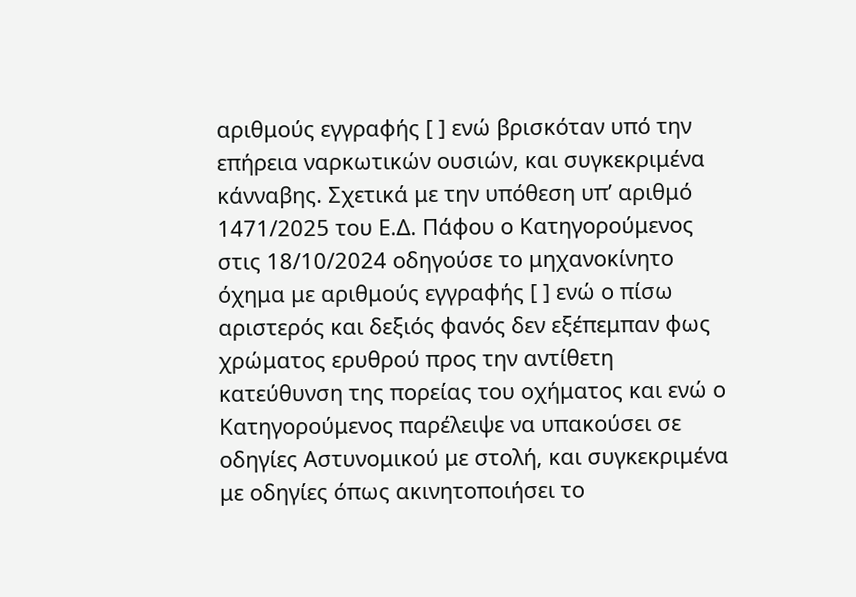αριθμούς εγγραφής [ ] ενώ βρισκόταν υπό την επήρεια ναρκωτικών ουσιών, και συγκεκριμένα κάνναβης. Σχετικά με την υπόθεση υπ’ αριθμό 1471/2025 του Ε.Δ. Πάφου ο Κατηγορούμενος στις 18/10/2024 οδηγούσε το μηχανοκίνητο όχημα με αριθμούς εγγραφής [ ] ενώ ο πίσω αριστερός και δεξιός φανός δεν εξέπεμπαν φως χρώματος ερυθρού προς την αντίθετη κατεύθυνση της πορείας του οχήματος και ενώ ο Κατηγορούμενος παρέλειψε να υπακούσει σε οδηγίες Αστυνομικού με στολή, και συγκεκριμένα με οδηγίες όπως ακινητοποιήσει το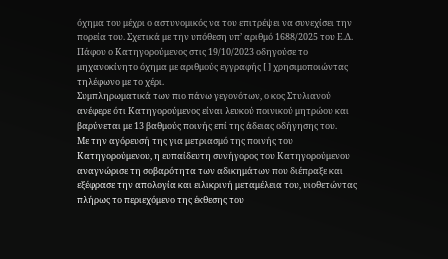όχημα του μέχρι ο αστυνομικός να του επιτρέψει να συνεχίσει την πορεία του. Σχετικά με την υπόθεση υπ’ αριθμό 1688/2025 του Ε.Δ. Πάφου ο Κατηγορούμενος στις 19/10/2023 οδηγούσε το μηχανοκίνητο όχημα με αριθμούς εγγραφής [ ] χρησιμοποιώντας τηλέφωνο με το χέρι.
Συμπληρωματικά των πιο πάνω γεγονότων, ο κος Στυλιανού ανέφερε ότι Κατηγορούμενος είναι λευκού ποινικού μητρώου και βαρύνεται με 13 βαθμούς ποινής επί της άδειας οδήγησης του.
Με την αγόρευσή της για μετριασμό της ποινής του Κατηγορούμενου, η ευπαίδευτη συνήγορος του Κατηγορούμενου αναγνώρισε τη σοβαρότητα των αδικημάτων που διέπραξε και εξέφρασε την απολογία και ειλικρινή μεταμέλεια του, υιοθετώντας πλήρως το περιεχόμενο της έκθεσης του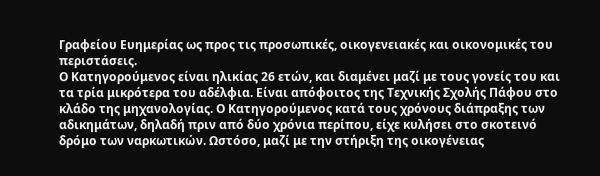Γραφείου Ευημερίας ως προς τις προσωπικές, οικογενειακές και οικονομικές του περιστάσεις.
Ο Κατηγορούμενος είναι ηλικίας 26 ετών, και διαμένει μαζί με τους γονείς του και τα τρία μικρότερα του αδέλφια. Είναι απόφοιτος της Τεχνικής Σχολής Πάφου στο κλάδο της μηχανολογίας. Ο Κατηγορούμενος κατά τους χρόνους διάπραξης των αδικημάτων, δηλαδή πριν από δύο χρόνια περίπου, είχε κυλήσει στο σκοτεινό δρόμο των ναρκωτικών. Ωστόσο, μαζί με την στήριξη της οικογένειας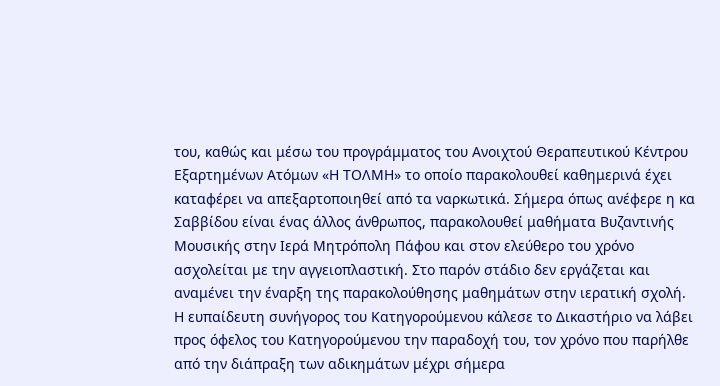του, καθώς και μέσω του προγράμματος του Ανοιχτού Θεραπευτικού Κέντρου Εξαρτημένων Ατόμων «Η ΤΟΛΜΗ» το οποίο παρακολουθεί καθημερινά έχει καταφέρει να απεξαρτοποιηθεί από τα ναρκωτικά. Σήμερα όπως ανέφερε η κα Σαββίδου είναι ένας άλλος άνθρωπος, παρακολουθεί μαθήματα Βυζαντινής Μουσικής στην Ιερά Μητρόπολη Πάφου και στον ελεύθερο του χρόνο ασχολείται με την αγγειοπλαστική. Στο παρόν στάδιο δεν εργάζεται και αναμένει την έναρξη της παρακολούθησης μαθημάτων στην ιερατική σχολή.
Η ευπαίδευτη συνήγορος του Κατηγορούμενου κάλεσε το Δικαστήριο να λάβει προς όφελος του Κατηγορούμενου την παραδοχή του, τον χρόνο που παρήλθε από την διάπραξη των αδικημάτων μέχρι σήμερα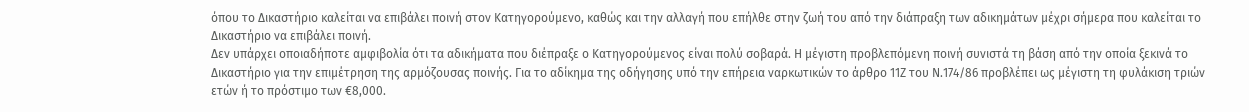όπου το Δικαστήριο καλείται να επιβάλει ποινή στον Κατηγορούμενο, καθώς και την αλλαγή που επήλθε στην ζωή του από την διάπραξη των αδικημάτων μέχρι σήμερα που καλείται το Δικαστήριο να επιβάλει ποινή.
Δεν υπάρχει οποιαδήποτε αμφιβολία ότι τα αδικήματα που διέπραξε ο Κατηγορούμενος είναι πολύ σοβαρά. Η μέγιστη προβλεπόμενη ποινή συνιστά τη βάση από την οποία ξεκινά το Δικαστήριο για την επιμέτρηση της αρμόζουσας ποινής. Για το αδίκημα της οδήγησης υπό την επήρεια ναρκωτικών το άρθρο 11Ζ του Ν.174/86 προβλέπει ως μέγιστη τη φυλάκιση τριών ετών ή το πρόστιμο των €8,000.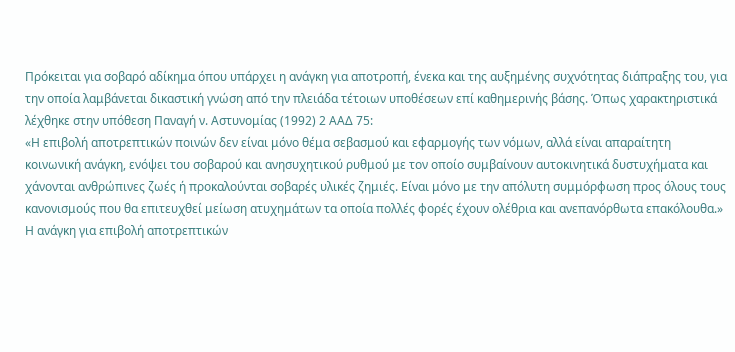Πρόκειται για σοβαρό αδίκημα όπου υπάρχει η ανάγκη για αποτροπή, ένεκα και της αυξημένης συχνότητας διάπραξης του, για την οποία λαμβάνεται δικαστική γνώση από την πλειάδα τέτοιων υποθέσεων επί καθημερινής βάσης. Όπως χαρακτηριστικά λέχθηκε στην υπόθεση Παναγή ν. Αστυνομίας (1992) 2 ΑΑΔ 75:
«Η επιβολή αποτρεπτικών ποινών δεν είναι μόνο θέμα σεβασμού και εφαρμογής των νόμων, αλλά είναι απαραίτητη κοινωνική ανάγκη, ενόψει του σοβαρού και ανησυχητικού ρυθμού με τον οποίο συμβαίνουν αυτοκινητικά δυστυχήματα και χάνονται ανθρώπινες ζωές ή προκαλούνται σοβαρές υλικές ζημιές. Είναι μόνο με την απόλυτη συμμόρφωση προς όλους τους κανονισμούς που θα επιτευχθεί μείωση ατυχημάτων τα οποία πολλές φορές έχουν ολέθρια και ανεπανόρθωτα επακόλουθα.»
Η ανάγκη για επιβολή αποτρεπτικών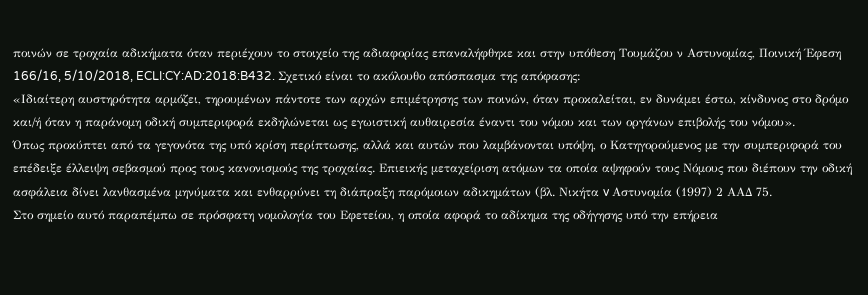ποινών σε τροχαία αδικήματα όταν περιέχουν το στοιχείο της αδιαφορίας επαναλήφθηκε και στην υπόθεση Τουμάζου ν Αστυνομίας, Ποινική Έφεση 166/16, 5/10/2018, ECLI:CY:AD:2018:B432. Σχετικό είναι το ακόλουθο απόσπασμα της απόφασης:
«Ιδιαίτερη αυστηρότητα αρμόζει, τηρουμένων πάντοτε των αρχών επιμέτρησης των ποινών, όταν προκαλείται, εν δυνάμει έστω, κίνδυνος στο δρόμο και/ή όταν η παράνομη οδική συμπεριφορά εκδηλώνεται ως εγωιστική αυθαιρεσία έναντι του νόμου και των οργάνων επιβολής του νόμου».
Όπως προκύπτει από τα γεγονότα της υπό κρίση περίπτωσης, αλλά και αυτών που λαμβάνονται υπόψη, ο Κατηγορούμενος με την συμπεριφορά του επέδειξε έλλειψη σεβασμού προς τους κανονισμούς της τροχαίας. Επιεικής μεταχείριση ατόμων τα οποία αψηφούν τους Νόμους που διέπουν την οδική ασφάλεια δίνει λανθασμένα μηνύματα και ενθαρρύνει τη διάπραξη παρόμοιων αδικημάτων (βλ. Νικήτα v Αστυνομία (1997) 2 ΑΑΔ 75.
Στο σημείο αυτό παραπέμπω σε πρόσφατη νομολογία του Εφετείου, η οποία αφορά το αδίκημα της οδήγησης υπό την επήρεια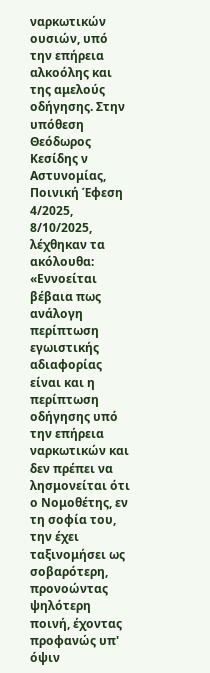ναρκωτικών ουσιών, υπό την επήρεια αλκοόλης και της αμελούς οδήγησης. Στην υπόθεση Θεόδωρος Κεσίδης ν Αστυνομίας, Ποινική Έφεση 4/2025, 8/10/2025, λέχθηκαν τα ακόλουθα:
«Εννοείται βέβαια πως ανάλογη περίπτωση εγωιστικής αδιαφορίας είναι και η περίπτωση οδήγησης υπό την επήρεια ναρκωτικών και δεν πρέπει να λησμονείται ότι ο Νομοθέτης, εν τη σοφία του, την έχει ταξινομήσει ως σοβαρότερη, προνοώντας ψηλότερη ποινή, έχοντας προφανώς υπ' όψιν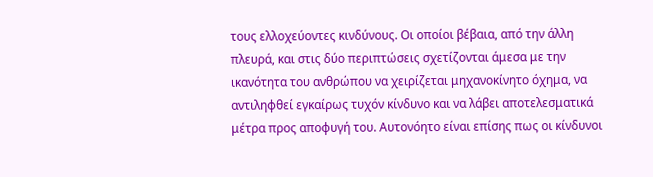τους ελλοχεύοντες κινδύνους. Οι οποίοι βέβαια, από την άλλη πλευρά, και στις δύο περιπτώσεις σχετίζονται άμεσα με την ικανότητα του ανθρώπου να χειρίζεται μηχανοκίνητο όχημα, να αντιληφθεί εγκαίρως τυχόν κίνδυνο και να λάβει αποτελεσματικά μέτρα προς αποφυγή του. Αυτονόητο είναι επίσης πως οι κίνδυνοι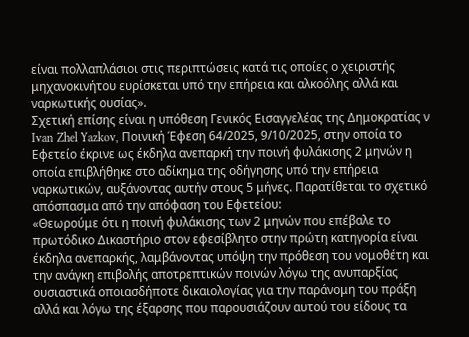είναι πολλαπλάσιοι στις περιπτώσεις κατά τις οποίες ο χειριστής μηχανοκινήτου ευρίσκεται υπό την επήρεια και αλκοόλης αλλά και ναρκωτικής ουσίας».
Σχετική επίσης είναι η υπόθεση Γενικός Εισαγγελέας της Δημοκρατίας ν Ivan Zhel Yazkov, Ποινική Έφεση 64/2025, 9/10/2025, στην οποία το Εφετείο έκρινε ως έκδηλα ανεπαρκή την ποινή φυλάκισης 2 μηνών η οποία επιβλήθηκε στο αδίκημα της οδήγησης υπό την επήρεια ναρκωτικών, αυξάνοντας αυτήν στους 5 μήνες. Παρατίθεται το σχετικό απόσπασμα από την απόφαση του Εφετείου:
«Θεωρούμε ότι η ποινή φυλάκισης των 2 μηνών που επέβαλε το πρωτόδικο Δικαστήριο στον εφεσίβλητο στην πρώτη κατηγορία είναι έκδηλα ανεπαρκής, λαμβάνοντας υπόψη την πρόθεση του νομοθέτη και την ανάγκη επιβολής αποτρεπτικών ποινών λόγω της ανυπαρξίας ουσιαστικά οποιασδήποτε δικαιολογίας για την παράνομη του πράξη αλλά και λόγω της έξαρσης που παρουσιάζουν αυτού του είδους τα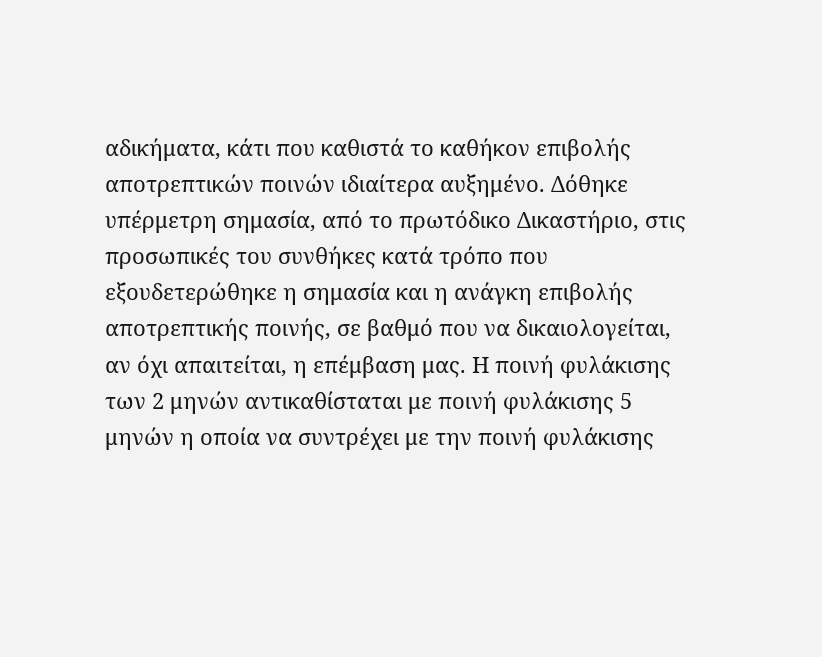αδικήματα, κάτι που καθιστά το καθήκον επιβολής αποτρεπτικών ποινών ιδιαίτερα αυξημένο. Δόθηκε υπέρμετρη σημασία, από το πρωτόδικο Δικαστήριο, στις προσωπικές του συνθήκες κατά τρόπο που εξουδετερώθηκε η σημασία και η ανάγκη επιβολής αποτρεπτικής ποινής, σε βαθμό που να δικαιολογείται, αν όχι απαιτείται, η επέμβαση μας. Η ποινή φυλάκισης των 2 μηνών αντικαθίσταται με ποινή φυλάκισης 5 μηνών η οποία να συντρέχει με την ποινή φυλάκισης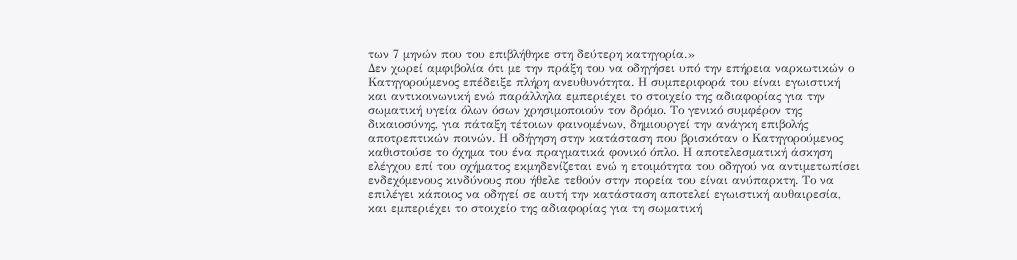των 7 μηνών που του επιβλήθηκε στη δεύτερη κατηγορία.»
Δεν χωρεί αμφιβολία ότι με την πράξη του να οδηγήσει υπό την επήρεια ναρκωτικών ο Κατηγορούμενος επέδειξε πλήρη ανευθυνότητα. Η συμπεριφορά του είναι εγωιστική και αντικοινωνική ενώ παράλληλα εμπεριέχει το στοιχείο της αδιαφορίας για την σωματική υγεία όλων όσων χρησιμοποιούν τον δρόμο. Το γενικό συμφέρον της δικαιοσύνης, για πάταξη τέτοιων φαινομένων, δημιουργεί την ανάγκη επιβολής αποτρεπτικών ποινών. Η οδήγηση στην κατάσταση που βρισκόταν ο Κατηγορούμενος καθιστούσε το όχημα του ένα πραγματικά φονικό όπλο. Η αποτελεσματική άσκηση ελέγχου επί του οχήματος εκμηδενίζεται ενώ η ετοιμότητα του οδηγού να αντιμετωπίσει ενδεχόμενους κινδύνους που ήθελε τεθούν στην πορεία του είναι ανύπαρκτη. Το να επιλέγει κάποιος να οδηγεί σε αυτή την κατάσταση αποτελεί εγωιστική αυθαιρεσία, και εμπεριέχει το στοιχείο της αδιαφορίας για τη σωματική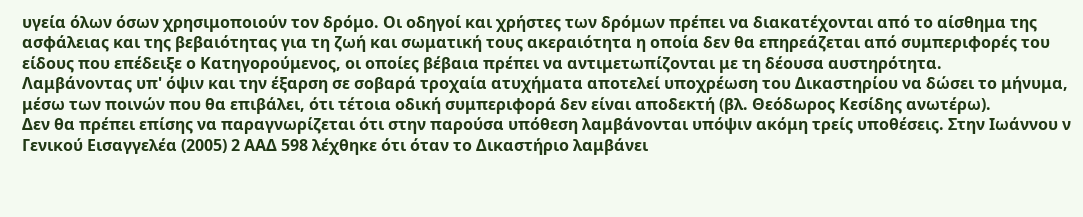υγεία όλων όσων χρησιμοποιούν τον δρόμο. Οι οδηγοί και χρήστες των δρόμων πρέπει να διακατέχονται από το αίσθημα της ασφάλειας και της βεβαιότητας για τη ζωή και σωματική τους ακεραιότητα η οποία δεν θα επηρεάζεται από συμπεριφορές του είδους που επέδειξε ο Κατηγορούμενος, οι οποίες βέβαια πρέπει να αντιμετωπίζονται με τη δέουσα αυστηρότητα.
Λαμβάνοντας υπ' όψιν και την έξαρση σε σοβαρά τροχαία ατυχήματα αποτελεί υποχρέωση του Δικαστηρίου να δώσει το μήνυμα, μέσω των ποινών που θα επιβάλει, ότι τέτοια οδική συμπεριφορά δεν είναι αποδεκτή (βλ. Θεόδωρος Κεσίδης ανωτέρω).
Δεν θα πρέπει επίσης να παραγνωρίζεται ότι στην παρούσα υπόθεση λαμβάνονται υπόψιν ακόμη τρείς υποθέσεις. Στην Ιωάννου ν Γενικού Εισαγγελέα (2005) 2 ΑΑΔ 598 λέχθηκε ότι όταν το Δικαστήριο λαμβάνει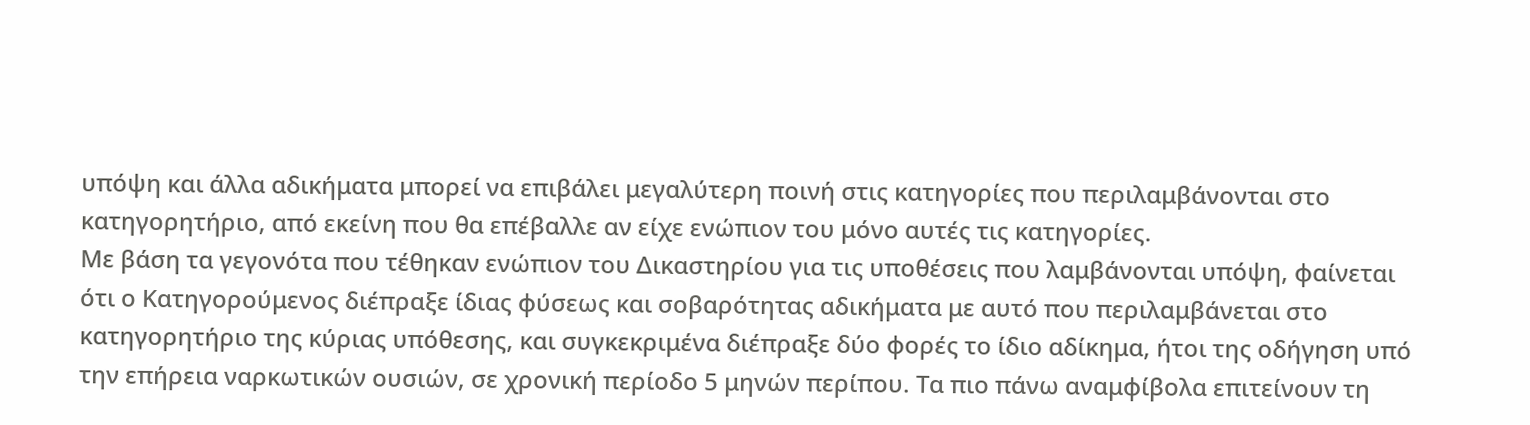υπόψη και άλλα αδικήματα μπορεί να επιβάλει μεγαλύτερη ποινή στις κατηγορίες που περιλαμβάνονται στο κατηγορητήριο, από εκείνη που θα επέβαλλε αν είχε ενώπιον του μόνο αυτές τις κατηγορίες.
Με βάση τα γεγονότα που τέθηκαν ενώπιον του Δικαστηρίου για τις υποθέσεις που λαμβάνονται υπόψη, φαίνεται ότι ο Κατηγορούμενος διέπραξε ίδιας φύσεως και σοβαρότητας αδικήματα με αυτό που περιλαμβάνεται στο κατηγορητήριο της κύριας υπόθεσης, και συγκεκριμένα διέπραξε δύο φορές το ίδιο αδίκημα, ήτοι της οδήγηση υπό την επήρεια ναρκωτικών ουσιών, σε χρονική περίοδο 5 μηνών περίπου. Τα πιο πάνω αναμφίβολα επιτείνουν τη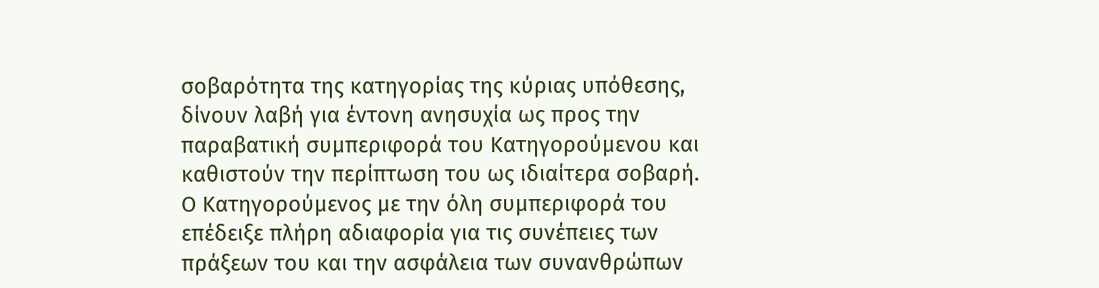σοβαρότητα της κατηγορίας της κύριας υπόθεσης, δίνουν λαβή για έντονη ανησυχία ως προς την παραβατική συμπεριφορά του Κατηγορούμενου και καθιστούν την περίπτωση του ως ιδιαίτερα σοβαρή. Ο Κατηγορούμενος με την όλη συμπεριφορά του επέδειξε πλήρη αδιαφορία για τις συνέπειες των πράξεων του και την ασφάλεια των συνανθρώπων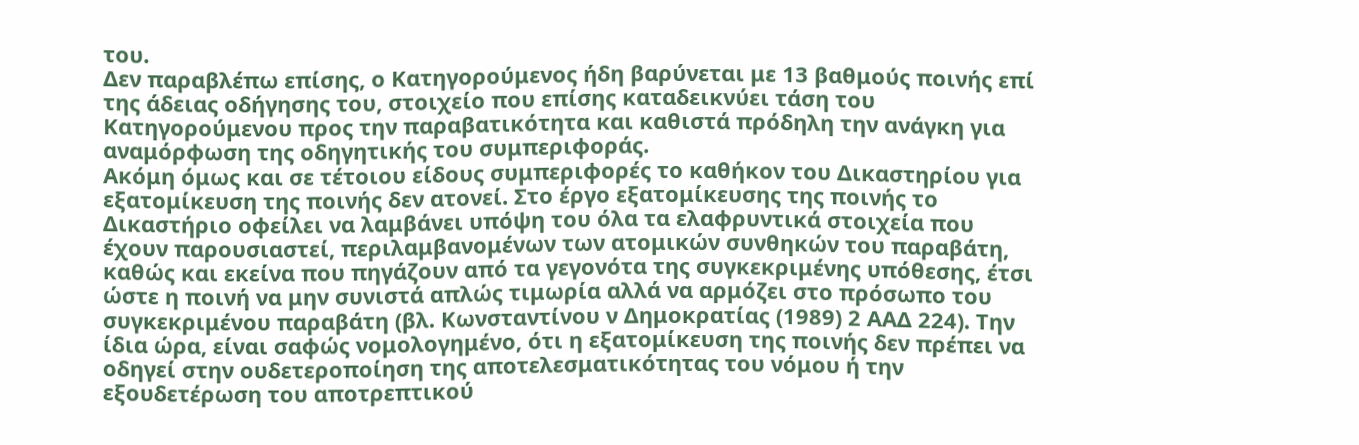του.
Δεν παραβλέπω επίσης, ο Κατηγορούμενος ήδη βαρύνεται με 13 βαθμούς ποινής επί της άδειας οδήγησης του, στοιχείο που επίσης καταδεικνύει τάση του Κατηγορούμενου προς την παραβατικότητα και καθιστά πρόδηλη την ανάγκη για αναμόρφωση της οδηγητικής του συμπεριφοράς.
Ακόμη όμως και σε τέτοιου είδους συμπεριφορές το καθήκον του Δικαστηρίου για εξατομίκευση της ποινής δεν ατονεί. Στο έργο εξατομίκευσης της ποινής το Δικαστήριο οφείλει να λαμβάνει υπόψη του όλα τα ελαφρυντικά στοιχεία που έχουν παρουσιαστεί, περιλαμβανομένων των ατομικών συνθηκών του παραβάτη, καθώς και εκείνα που πηγάζουν από τα γεγονότα της συγκεκριμένης υπόθεσης, έτσι ώστε η ποινή να μην συνιστά απλώς τιμωρία αλλά να αρμόζει στο πρόσωπο του συγκεκριμένου παραβάτη (βλ. Κωνσταντίνου ν Δημοκρατίας (1989) 2 ΑΑΔ 224). Την ίδια ώρα, είναι σαφώς νομολογημένο, ότι η εξατομίκευση της ποινής δεν πρέπει να οδηγεί στην ουδετεροποίηση της αποτελεσματικότητας του νόμου ή την εξουδετέρωση του αποτρεπτικού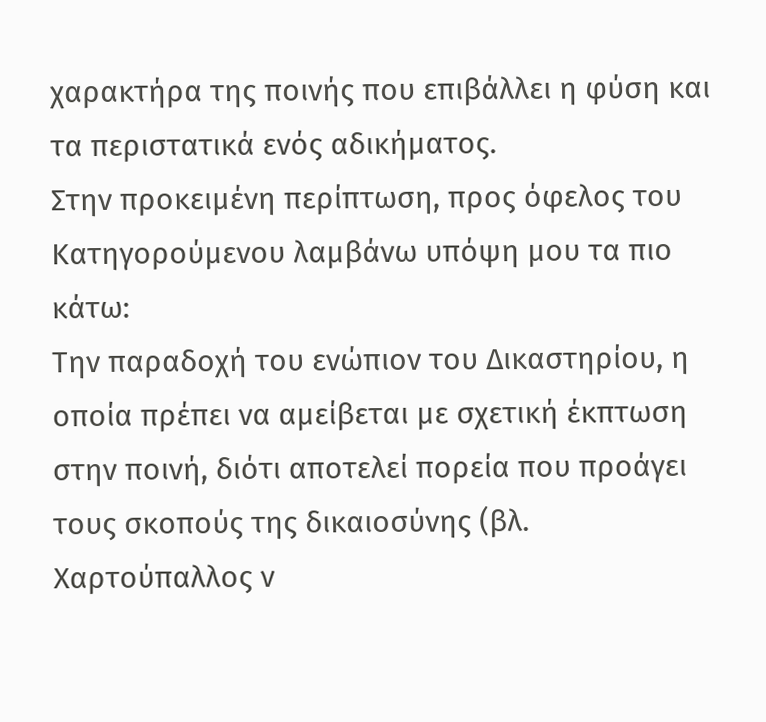χαρακτήρα της ποινής που επιβάλλει η φύση και τα περιστατικά ενός αδικήματος.
Στην προκειμένη περίπτωση, προς όφελος του Κατηγορούμενου λαμβάνω υπόψη μου τα πιο κάτω:
Την παραδοχή του ενώπιον του Δικαστηρίου, η οποία πρέπει να αμείβεται με σχετική έκπτωση στην ποινή, διότι αποτελεί πορεία που προάγει τους σκοπούς της δικαιοσύνης (βλ. Χαρτούπαλλος ν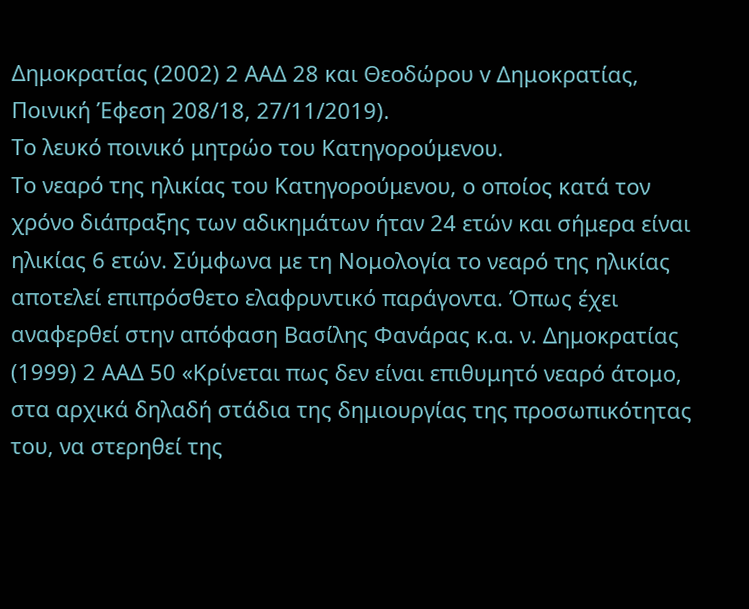Δημοκρατίας (2002) 2 ΑΑΔ 28 και Θεοδώρου v Δημοκρατίας, Ποινική Έφεση 208/18, 27/11/2019).
Το λευκό ποινικό μητρώο του Κατηγορούμενου.
Το νεαρό της ηλικίας του Κατηγορούμενου, ο οποίος κατά τον χρόνο διάπραξης των αδικημάτων ήταν 24 ετών και σήμερα είναι ηλικίας 6 ετών. Σύμφωνα με τη Νομολογία το νεαρό της ηλικίας αποτελεί επιπρόσθετο ελαφρυντικό παράγοντα. Όπως έχει αναφερθεί στην απόφαση Βασίλης Φανάρας κ.α. ν. Δημοκρατίας (1999) 2 ΑΑΔ 50 «Κρίνεται πως δεν είναι επιθυμητό νεαρό άτομο, στα αρχικά δηλαδή στάδια της δημιουργίας της προσωπικότητας του, να στερηθεί της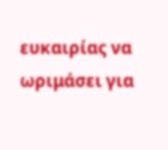ευκαιρίας να ωριμάσει για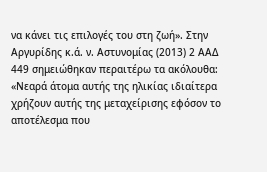να κάνει τις επιλογές του στη ζωή». Στην Αργυρίδης κ.ά. ν. Αστυνομίας (2013) 2 ΑΑΔ 449 σημειώθηκαν περαιτέρω τα ακόλουθα:
«Νεαρά άτομα αυτής της ηλικίας ιδιαίτερα χρήζουν αυτής της μεταχείρισης εφόσον το αποτέλεσμα που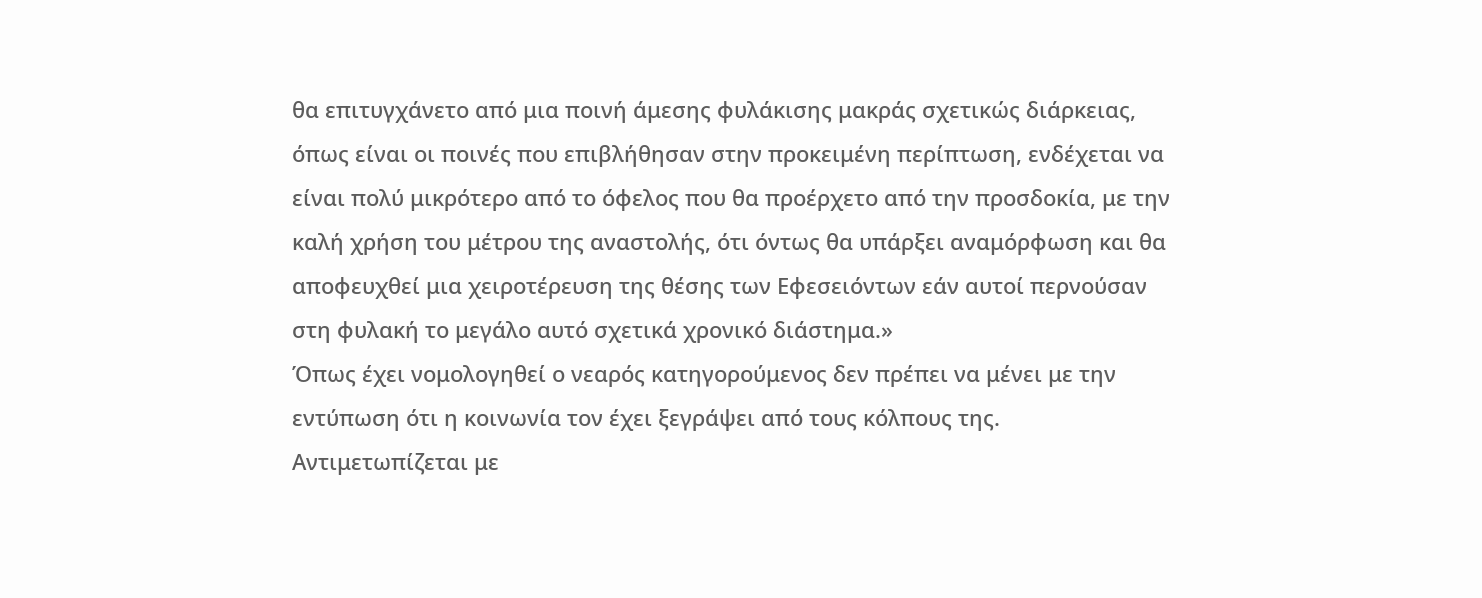θα επιτυγχάνετο από μια ποινή άμεσης φυλάκισης μακράς σχετικώς διάρκειας, όπως είναι οι ποινές που επιβλήθησαν στην προκειμένη περίπτωση, ενδέχεται να είναι πολύ μικρότερο από το όφελος που θα προέρχετο από την προσδοκία, με την καλή χρήση του μέτρου της αναστολής, ότι όντως θα υπάρξει αναμόρφωση και θα αποφευχθεί μια χειροτέρευση της θέσης των Εφεσειόντων εάν αυτοί περνούσαν στη φυλακή το μεγάλο αυτό σχετικά χρονικό διάστημα.»
Όπως έχει νομολογηθεί ο νεαρός κατηγορούμενος δεν πρέπει να μένει με την εντύπωση ότι η κοινωνία τον έχει ξεγράψει από τους κόλπους της. Αντιμετωπίζεται με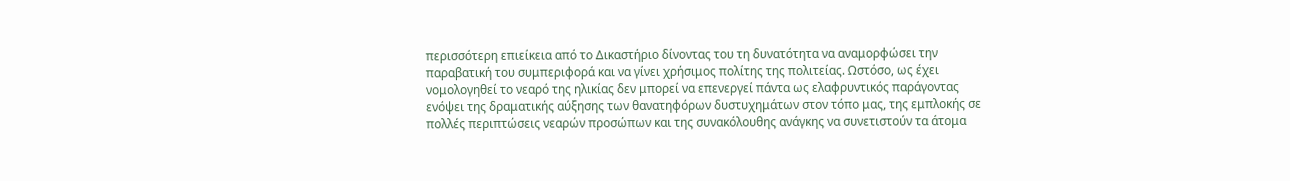περισσότερη επιείκεια από το Δικαστήριο δίνοντας του τη δυνατότητα να αναμορφώσει την παραβατική του συμπεριφορά και να γίνει χρήσιμος πολίτης της πολιτείας. Ωστόσο, ως έχει νομολογηθεί το νεαρό της ηλικίας δεν μπορεί να επενεργεί πάντα ως ελαφρυντικός παράγοντας ενόψει της δραματικής αύξησης των θανατηφόρων δυστυχημάτων στον τόπο μας, της εμπλοκής σε πολλές περιπτώσεις νεαρών προσώπων και της συνακόλουθης ανάγκης να συνετιστούν τα άτομα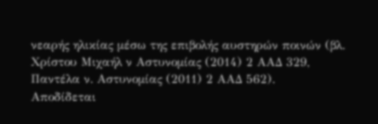νεαρής ηλικίας μέσω της επιβολής αυστηρών ποινών (βλ. Χρίστου Μιχαήλ ν Αστυνομίας (2014) 2 ΑΑΔ 329, Παντέλα ν. Αστυνομίας (2011) 2 ΑΑΔ 562).
Αποδίδεται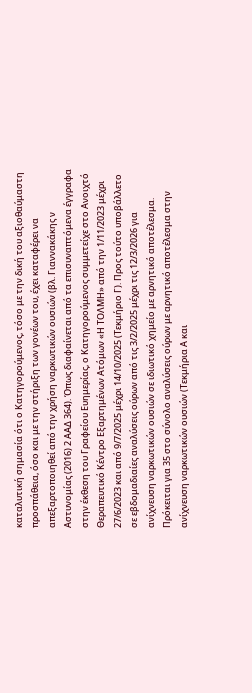καταλυτική σημασία ότι ο Κατηγορούμενος, τόσο με την δική του αξιοθαύμαστη προσπάθεια, όσο και με την στήριξη των γονέων του, έχει καταφέρει να απεξαρτοποιηθεί από την χρήση ναρκωτικών ουσιών (βλ. Γιαννακάκης ν Αστυνομίας (2016) 2 ΑΑΔ 364). Όπως διαφαίνεται από τα επισυναπτόμενα έγγραφα στην έκθεση του Γραφείου Ευημερίας, ο Κατηγορούμενος συμμετείχε στο Ανοιχτό Θεραπευτικό Κέντρο Εξαρτημένων Ατόμων «Η ΤΟΛΜΗ» από την 1/11/2023 μέχρι 27/6/2023 και από 9/7/2025 μέχρι 14/10/2025 (Τεκμήριο Γ). Προς τούτο υποβάλλετο σε εβδομαδιαίες αναλύσεις ούρων από τις 3/2/2025 μέχρι τις 12/3/2026 για ανίχνευση ναρκωτικών ουσιών σε ιδιωτικό χημείο με αρνητικό αποτέλεσμα. Πρόκειται για 35 στο σύνολο αναλύσεις ούρων με αρνητικό αποτέλεσμα στην ανίχνευση ναρκωτικών ουσιών (Τεκμήρια Α και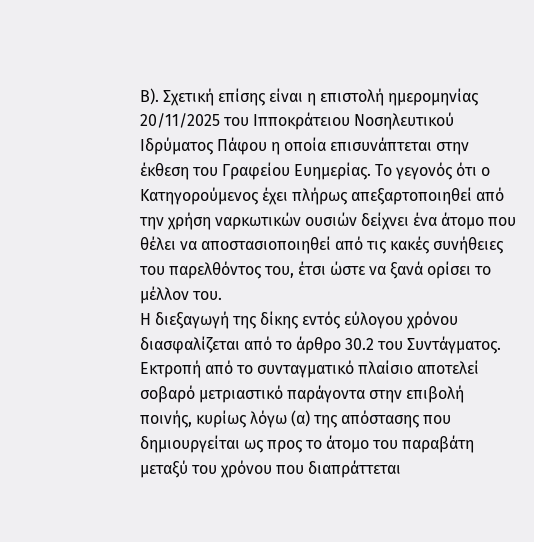Β). Σχετική επίσης είναι η επιστολή ημερομηνίας 20/11/2025 του Ιπποκράτειου Νοσηλευτικού Ιδρύματος Πάφου η οποία επισυνάπτεται στην έκθεση του Γραφείου Ευημερίας. Το γεγονός ότι ο Κατηγορούμενος έχει πλήρως απεξαρτοποιηθεί από την χρήση ναρκωτικών ουσιών δείχνει ένα άτομο που θέλει να αποστασιοποιηθεί από τις κακές συνήθειες του παρελθόντος του, έτσι ώστε να ξανά ορίσει το μέλλον του.
Η διεξαγωγή της δίκης εντός εύλογου χρόνου διασφαλίζεται από το άρθρο 30.2 του Συντάγματος. Εκτροπή από το συνταγματικό πλαίσιο αποτελεί σοβαρό μετριαστικό παράγοντα στην επιβολή ποινής, κυρίως λόγω (α) της απόστασης που δημιουργείται ως προς το άτομο του παραβάτη μεταξύ του χρόνου που διαπράττεται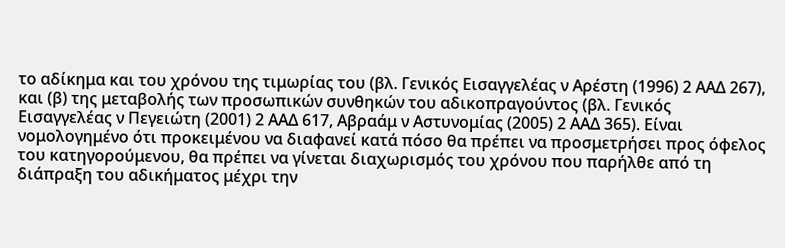το αδίκημα και του χρόνου της τιμωρίας του (βλ. Γενικός Εισαγγελέας ν Αρέστη (1996) 2 ΑΑΔ 267), και (β) της μεταβολής των προσωπικών συνθηκών του αδικοπραγούντος (βλ. Γενικός Εισαγγελέας ν Πεγειώτη (2001) 2 ΑΑΔ 617, Αβραάμ ν Αστυνομίας (2005) 2 ΑΑΔ 365). Είναι νομολογημένο ότι προκειμένου να διαφανεί κατά πόσο θα πρέπει να προσμετρήσει προς όφελος του κατηγορούμενου, θα πρέπει να γίνεται διαχωρισμός του χρόνου που παρήλθε από τη διάπραξη του αδικήματος μέχρι την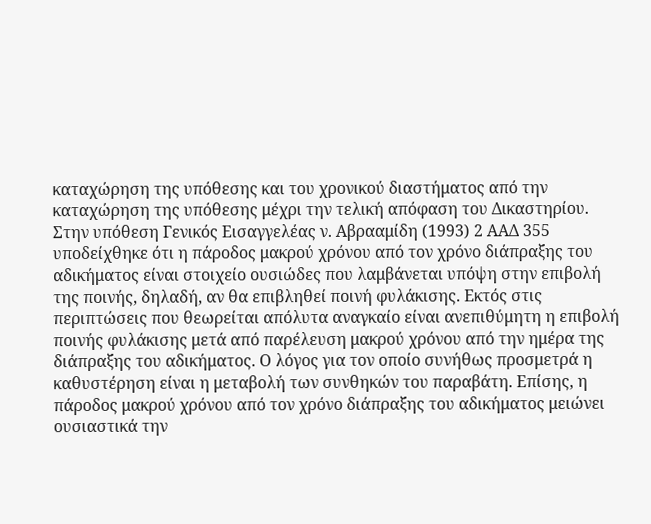καταχώρηση της υπόθεσης και του χρονικού διαστήματος από την καταχώρηση της υπόθεσης μέχρι την τελική απόφαση του Δικαστηρίου. Στην υπόθεση Γενικός Εισαγγελέας ν. Αβρααμίδη (1993) 2 ΑΑΔ 355 υποδείχθηκε ότι η πάροδος μακρού χρόνου από τον χρόνο διάπραξης του αδικήματος είναι στοιχείο ουσιώδες που λαμβάνεται υπόψη στην επιβολή της ποινής, δηλαδή, αν θα επιβληθεί ποινή φυλάκισης. Εκτός στις περιπτώσεις που θεωρείται απόλυτα αναγκαίο είναι ανεπιθύμητη η επιβολή ποινής φυλάκισης μετά από παρέλευση μακρού χρόνου από την ημέρα της διάπραξης του αδικήματος. Ο λόγος για τον οποίο συνήθως προσμετρά η καθυστέρηση είναι η μεταβολή των συνθηκών του παραβάτη. Επίσης, η πάροδος μακρού χρόνου από τον χρόνο διάπραξης του αδικήματος μειώνει ουσιαστικά την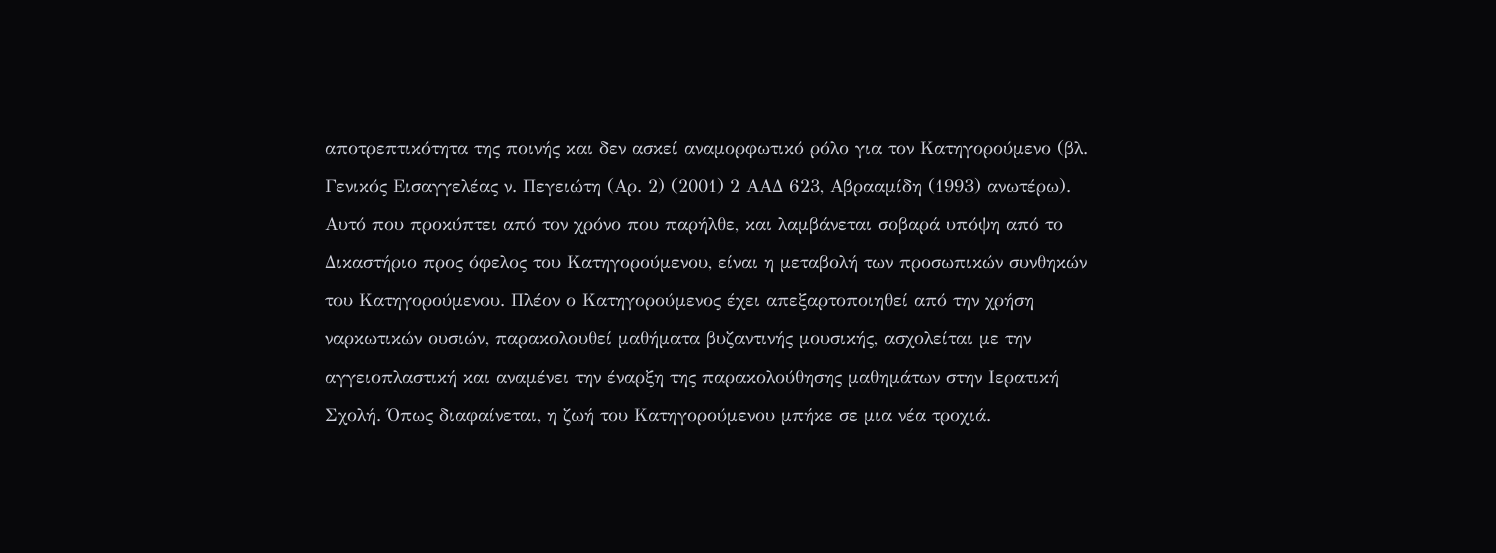αποτρεπτικότητα της ποινής και δεν ασκεί αναμορφωτικό ρόλο για τον Κατηγορούμενο (βλ. Γενικός Εισαγγελέας ν. Πεγειώτη (Αρ. 2) (2001) 2 ΑΑΔ 623, Αβρααμίδη (1993) ανωτέρω).
Αυτό που προκύπτει από τον χρόνο που παρήλθε, και λαμβάνεται σοβαρά υπόψη από το Δικαστήριο προς όφελος του Κατηγορούμενου, είναι η μεταβολή των προσωπικών συνθηκών του Κατηγορούμενου. Πλέον ο Κατηγορούμενος έχει απεξαρτοποιηθεί από την χρήση ναρκωτικών ουσιών, παρακολουθεί μαθήματα βυζαντινής μουσικής, ασχολείται με την αγγειοπλαστική και αναμένει την έναρξη της παρακολούθησης μαθημάτων στην Ιερατική Σχολή. Όπως διαφαίνεται, η ζωή του Κατηγορούμενου μπήκε σε μια νέα τροχιά.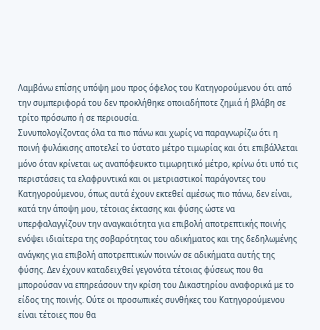Λαμβάνω επίσης υπόψη μου προς όφελος του Κατηγορούμενου ότι από την συμπεριφορά του δεν προκλήθηκε οποιαδήποτε ζημιά ή βλάβη σε τρίτο πρόσωπο ή σε περιουσία.
Συνυπολογίζοντας όλα τα πιο πάνω και χωρίς να παραγνωρίζω ότι η ποινή φυλάκισης αποτελεί το ύστατο μέτρο τιμωρίας και ότι επιβάλλεται μόνο όταν κρίνεται ως αναπόφευκτο τιμωρητικό μέτρο, κρίνω ότι υπό τις περιστάσεις τα ελαφρυντικά και οι μετριαστικοί παράγοντες του Κατηγορούμενου, όπως αυτά έχουν εκτεθεί αμέσως πιο πάνω, δεν είναι, κατά την άποψη μου, τέτοιας έκτασης και φύσης ώστε να υπερφαλαγγίζουν την αναγκαιότητα για επιβολή αποτρεπτικής ποινής ενόψει ιδιαίτερα της σοβαρότητας του αδικήματος και της δεδηλωμένης ανάγκης για επιβολή αποτρεπτικών ποινών σε αδικήματα αυτής της φύσης. Δεν έχουν καταδειχθεί γεγονότα τέτοιας φύσεως που θα μπορούσαν να επηρεάσουν την κρίση του Δικαστηρίου αναφορικά με το είδος της ποινής. Ούτε οι προσωπικές συνθήκες του Κατηγορούμενου είναι τέτοιες που θα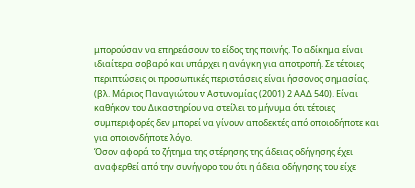μπορούσαν να επηρεάσουν το είδος της ποινής. Το αδίκημα είναι ιδιαίτερα σοβαρό και υπάρχει η ανάγκη για αποτροπή. Σε τέτοιες περιπτώσεις οι προσωπικές περιστάσεις είναι ήσσονος σημασίας. (βλ. Μάριος Παναγιώτου v Αστυνομίας (2001) 2 ΑΑΔ 540). Είναι καθήκον του Δικαστηρίου να στείλει το μήνυμα ότι τέτοιες συμπεριφορές δεν μπορεί να γίνουν αποδεκτές από οποιοδήποτε και για οποιονδήποτε λόγο.
Όσον αφορά το ζήτημα της στέρησης της άδειας οδήγησης έχει αναφερθεί από την συνήγορο του ότι η άδεια οδήγησης του είχε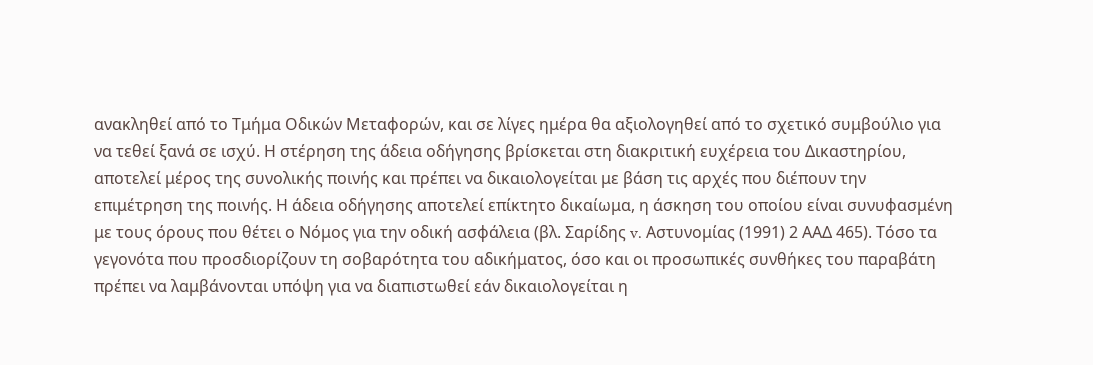ανακληθεί από το Τμήμα Οδικών Μεταφορών, και σε λίγες ημέρα θα αξιολογηθεί από το σχετικό συμβούλιο για να τεθεί ξανά σε ισχύ. Η στέρηση της άδεια οδήγησης βρίσκεται στη διακριτική ευχέρεια του Δικαστηρίου, αποτελεί μέρος της συνολικής ποινής και πρέπει να δικαιολογείται με βάση τις αρχές που διέπουν την επιμέτρηση της ποινής. Η άδεια οδήγησης αποτελεί επίκτητο δικαίωμα, η άσκηση του οποίου είναι συνυφασμένη με τους όρους που θέτει ο Νόμος για την οδική ασφάλεια (βλ. Σαρίδης v. Αστυνομίας (1991) 2 ΑΑΔ 465). Τόσο τα γεγονότα που προσδιορίζουν τη σοβαρότητα του αδικήματος, όσο και οι προσωπικές συνθήκες του παραβάτη πρέπει να λαμβάνονται υπόψη για να διαπιστωθεί εάν δικαιολογείται η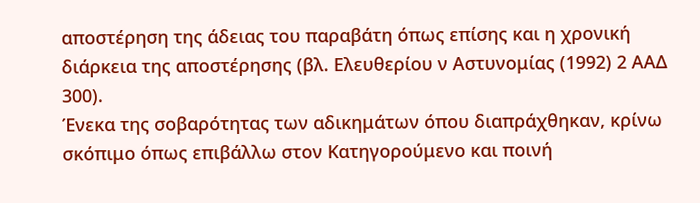αποστέρηση της άδειας του παραβάτη όπως επίσης και η χρονική διάρκεια της αποστέρησης (βλ. Ελευθερίου ν Αστυνομίας (1992) 2 ΑΑΔ 300).
Ένεκα της σοβαρότητας των αδικημάτων όπου διαπράχθηκαν, κρίνω σκόπιμο όπως επιβάλλω στον Κατηγορούμενο και ποινή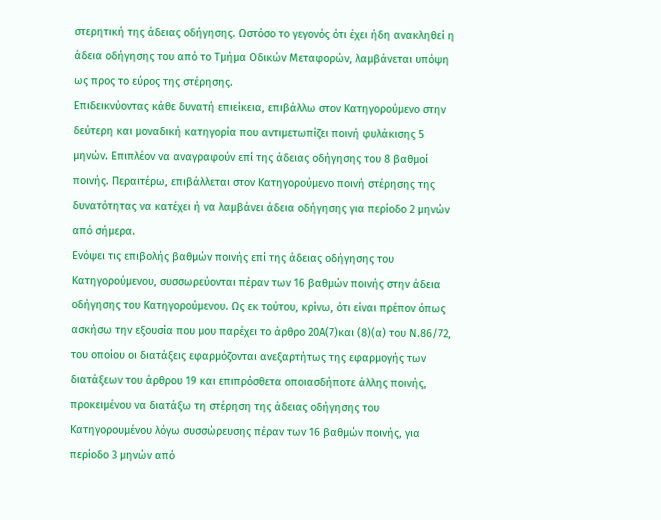στερητική της άδειας οδήγησης. Ωστόσο το γεγονός ότι έχει ήδη ανακληθεί η άδεια οδήγησης του από το Τμήμα Οδικών Μεταφορών, λαμβάνεται υπόψη ως προς το εύρος της στέρησης.
Επιδεικνύοντας κάθε δυνατή επιείκεια, επιβάλλω στον Κατηγορούμενο στην δεύτερη και μοναδική κατηγορία που αντιμετωπίζει ποινή φυλάκισης 5 μηνών. Επιπλέον να αναγραφούν επί της άδειας οδήγησης του 8 βαθμοί ποινής. Περαιτέρω, επιβάλλεται στον Κατηγορούμενο ποινή στέρησης της δυνατότητας να κατέχει ή να λαμβάνει άδεια οδήγησης για περίοδο 2 μηνών από σήμερα.
Ενόψει τις επιβολής βαθμών ποινής επί της άδειας οδήγησης του Κατηγορούμενου, συσσωρεύονται πέραν των 16 βαθμών ποινής στην άδεια οδήγησης του Κατηγορούμενου. Ως εκ τούτου, κρίνω, ότι είναι πρέπον όπως ασκήσω την εξουσία που μου παρέχει το άρθρο 20Α(7)και (8)(α) του Ν.86/72, του οποίου οι διατάξεις εφαρμόζονται ανεξαρτήτως της εφαρμογής των διατάξεων του άρθρου 19 και επιπρόσθετα οποιασδήποτε άλλης ποινής, προκειμένου να διατάξω τη στέρηση της άδειας οδήγησης του Κατηγορουμένου λόγω συσσώρευσης πέραν των 16 βαθμών ποινής, για περίοδο 3 μηνών από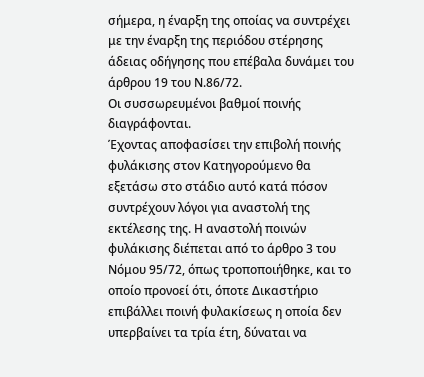σήμερα, η έναρξη της οποίας να συντρέχει με την έναρξη της περιόδου στέρησης άδειας οδήγησης που επέβαλα δυνάμει του άρθρου 19 του Ν.86/72.
Οι συσσωρευμένοι βαθμοί ποινής διαγράφονται.
Έχοντας αποφασίσει την επιβολή ποινής φυλάκισης στον Κατηγορούμενο θα εξετάσω στο στάδιο αυτό κατά πόσον συντρέχουν λόγοι για αναστολή της εκτέλεσης της. Η αναστολή ποινών φυλάκισης διέπεται από το άρθρο 3 του Νόμου 95/72, όπως τροποποιήθηκε, και το οποίο προνοεί ότι, όποτε Δικαστήριο επιβάλλει ποινή φυλακίσεως η οποία δεν υπερβαίνει τα τρία έτη, δύναται να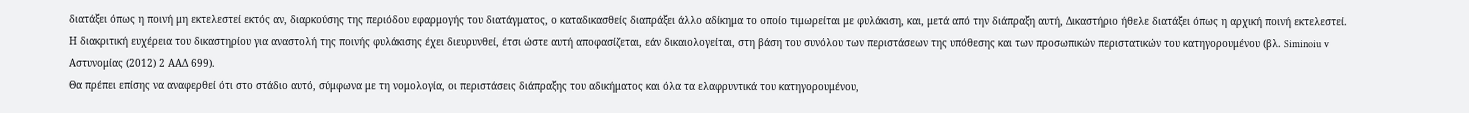διατάξει όπως η ποινή μη εκτελεστεί εκτός αν, διαρκούσης της περιόδου εφαρμογής του διατάγματος, ο καταδικασθείς διαπράξει άλλο αδίκημα το οποίο τιμωρείται με φυλάκιση, και, μετά από την διάπραξη αυτή, Δικαστήριο ήθελε διατάξει όπως η αρχική ποινή εκτελεστεί.
Η διακριτική ευχέρεια του δικαστηρίου για αναστολή της ποινής φυλάκισης έχει διευρυνθεί, έτσι ώστε αυτή αποφασίζεται, εάν δικαιολογείται, στη βάση του συνόλου των περιστάσεων της υπόθεσης και των προσωπικών περιστατικών του κατηγορουμένου (βλ. Siminoiu v Αστυνομίας (2012) 2 ΑΑΔ 699).
Θα πρέπει επίσης να αναφερθεί ότι στο στάδιο αυτό, σύμφωνα με τη νομολογία, οι περιστάσεις διάπραξης του αδικήματος και όλα τα ελαφρυντικά του κατηγορουμένου,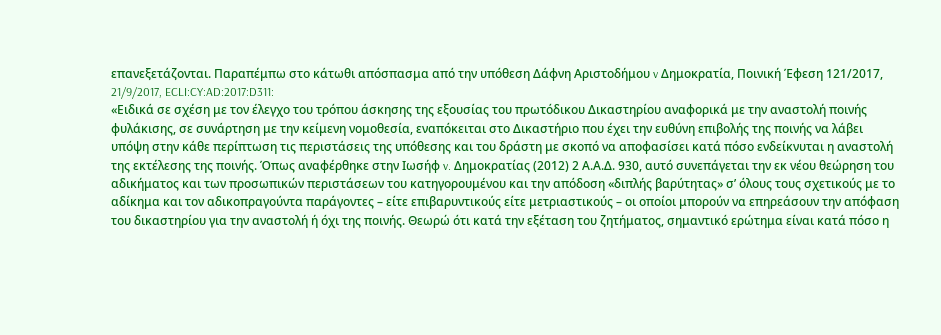επανεξετάζονται. Παραπέμπω στο κάτωθι απόσπασμα από την υπόθεση Δάφνη Αριστοδήμου v Δημοκρατία, Ποινική Έφεση 121/2017, 21/9/2017, ECLI:CY:AD:2017:D311:
«Ειδικά σε σχέση με τον έλεγχο του τρόπου άσκησης της εξουσίας του πρωτόδικου Δικαστηρίου αναφορικά με την αναστολή ποινής φυλάκισης, σε συνάρτηση με την κείμενη νομοθεσία, εναπόκειται στο Δικαστήριο που έχει την ευθύνη επιβολής της ποινής να λάβει υπόψη στην κάθε περίπτωση τις περιστάσεις της υπόθεσης και του δράστη με σκοπό να αποφασίσει κατά πόσο ενδείκνυται η αναστολή της εκτέλεσης της ποινής. Όπως αναφέρθηκε στην Ιωσήφ v. Δημοκρατίας (2012) 2 Α.Α.Δ. 930, αυτό συνεπάγεται την εκ νέου θεώρηση του αδικήματος και των προσωπικών περιστάσεων του κατηγορουμένου και την απόδοση «διπλής βαρύτητας» σ’ όλους τους σχετικούς με το αδίκημα και τον αδικοπραγούντα παράγοντες – είτε επιβαρυντικούς είτε μετριαστικούς – οι οποίοι μπορούν να επηρεάσουν την απόφαση του δικαστηρίου για την αναστολή ή όχι της ποινής. Θεωρώ ότι κατά την εξέταση του ζητήματος, σημαντικό ερώτημα είναι κατά πόσο η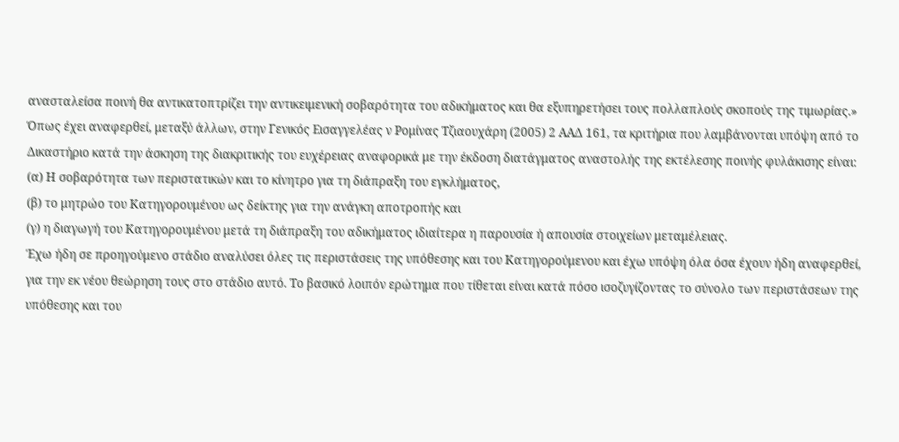ανασταλείσα ποινή θα αντικατοπτρίζει την αντικειμενική σοβαρότητα του αδικήματος και θα εξυπηρετήσει τους πολλαπλούς σκοπούς της τιμωρίας.»
Όπως έχει αναφερθεί, μεταξύ άλλων, στην Γενικός Εισαγγελέας ν Ρομίνας Τζιαουχάρη (2005) 2 ΑΑΔ 161, τα κριτήρια που λαμβάνονται υπόψη από το Δικαστήριο κατά την άσκηση της διακριτικής του ευχέρειας αναφορικά με την έκδοση διατάγματος αναστολής της εκτέλεσης ποινής φυλάκισης είναι:
(α) Η σοβαρότητα των περιστατικών και το κίνητρο για τη διάπραξη του εγκλήματος,
(β) το μητρώο του Κατηγορουμένου ως δείκτης για την ανάγκη αποτροπής και
(γ) η διαγωγή του Κατηγορουμένου μετά τη διάπραξη του αδικήματος ιδιαίτερα η παρουσία ή απουσία στοιχείων μεταμέλειας.
Έχω ήδη σε προηγούμενο στάδιο αναλύσει όλες τις περιστάσεις της υπόθεσης και του Κατηγορούμενου και έχω υπόψη όλα όσα έχουν ήδη αναφερθεί, για την εκ νέου θεώρηση τους στο στάδιο αυτό. Το βασικό λοιπόν ερώτημα που τίθεται είναι κατά πόσο ισοζυγίζοντας το σύνολο των περιστάσεων της υπόθεσης και του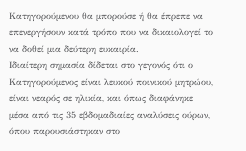Κατηγορούμενου θα μπορούσε ή θα έπρεπε να επενεργήσουν κατά τρόπο που να δικαιολογεί το να δοθεί μια δεύτερη ευκαιρία.
Ιδιαίτερη σημασία δίδεται στο γεγονός ότι ο Κατηγορούμενος είναι λευκού ποινικού μητρώου, είναι νεαρός σε ηλικία, και όπως διαφάνηκε μέσα από τις 35 εβδομαδιαίες αναλύσεις ούρων, όπου παρουσιάστηκαν στο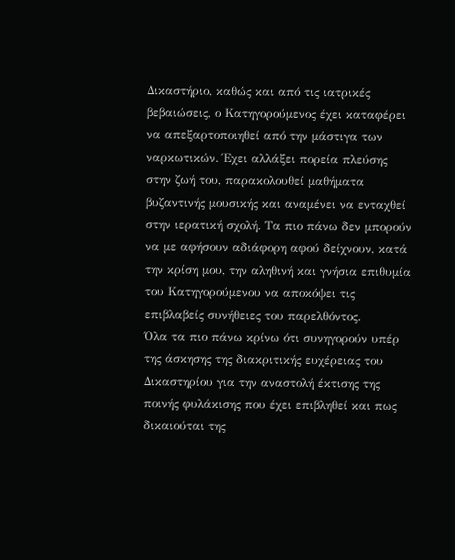Δικαστήριο, καθώς και από τις ιατρικές βεβαιώσεις, ο Κατηγορούμενος έχει καταφέρει να απεξαρτοποιηθεί από την μάστιγα των ναρκωτικών. Έχει αλλάξει πορεία πλεύσης στην ζωή του, παρακολουθεί μαθήματα βυζαντινής μουσικής και αναμένει να ενταχθεί στην ιερατική σχολή. Τα πιο πάνω δεν μπορούν να με αφήσουν αδιάφορη αφού δείχνουν, κατά την κρίση μου, την αληθινή και γνήσια επιθυμία του Κατηγορούμενου να αποκόψει τις επιβλαβείς συνήθειες του παρελθόντος.
Όλα τα πιο πάνω κρίνω ότι συνηγορούν υπέρ της άσκησης της διακριτικής ευχέρειας του Δικαστηρίου για την αναστολή έκτισης της ποινής φυλάκισης που έχει επιβληθεί και πως δικαιούται της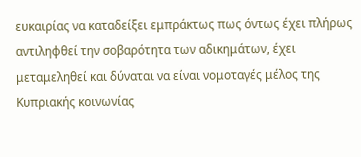ευκαιρίας να καταδείξει εμπράκτως πως όντως έχει πλήρως αντιληφθεί την σοβαρότητα των αδικημάτων, έχει μεταμεληθεί και δύναται να είναι νομοταγές μέλος της Κυπριακής κοινωνίας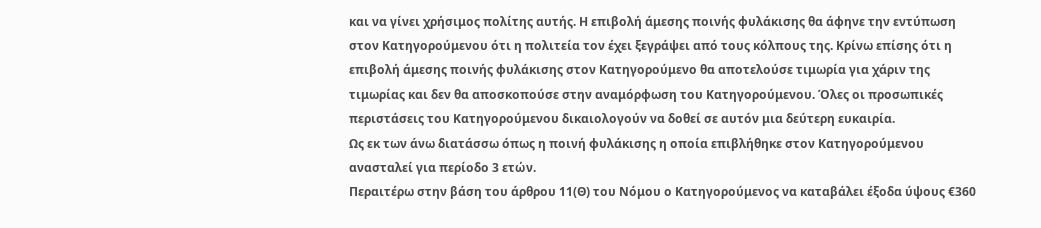και να γίνει χρήσιμος πολίτης αυτής. Η επιβολή άμεσης ποινής φυλάκισης θα άφηνε την εντύπωση στον Κατηγορούμενου ότι η πολιτεία τον έχει ξεγράψει από τους κόλπους της. Κρίνω επίσης ότι η επιβολή άμεσης ποινής φυλάκισης στον Κατηγορούμενο θα αποτελούσε τιμωρία για χάριν της τιμωρίας και δεν θα αποσκοπούσε στην αναμόρφωση του Κατηγορούμενου. Όλες οι προσωπικές περιστάσεις του Κατηγορούμενου δικαιολογούν να δοθεί σε αυτόν μια δεύτερη ευκαιρία.
Ως εκ των άνω διατάσσω όπως η ποινή φυλάκισης η οποία επιβλήθηκε στον Κατηγορούμενου ανασταλεί για περίοδο 3 ετών.
Περαιτέρω στην βάση του άρθρου 11(Θ) του Νόμου ο Κατηγορούμενος να καταβάλει έξοδα ύψους €360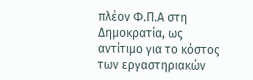πλέον Φ.Π.Α στη Δημοκρατία, ως αντίτιμο για το κόστος των εργαστηριακών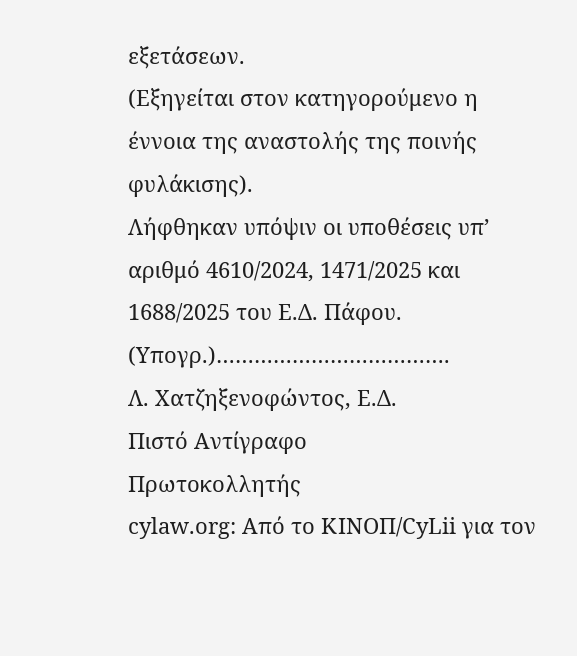εξετάσεων.
(Εξηγείται στον κατηγορούμενο η έννοια της αναστολής της ποινής φυλάκισης).
Λήφθηκαν υπόψιν οι υποθέσεις υπ’ αριθμό 4610/2024, 1471/2025 και 1688/2025 του Ε.Δ. Πάφου.
(Υπογρ.)……………………………….
Λ. Χατζηξενοφώντος, Ε.Δ.
Πιστό Αντίγραφο
Πρωτοκολλητής
cylaw.org: Από το ΚΙΝOΠ/CyLii για τον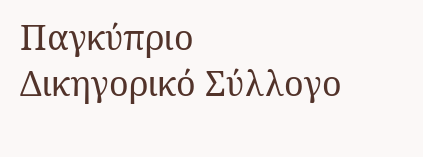Παγκύπριο Δικηγορικό Σύλλογο